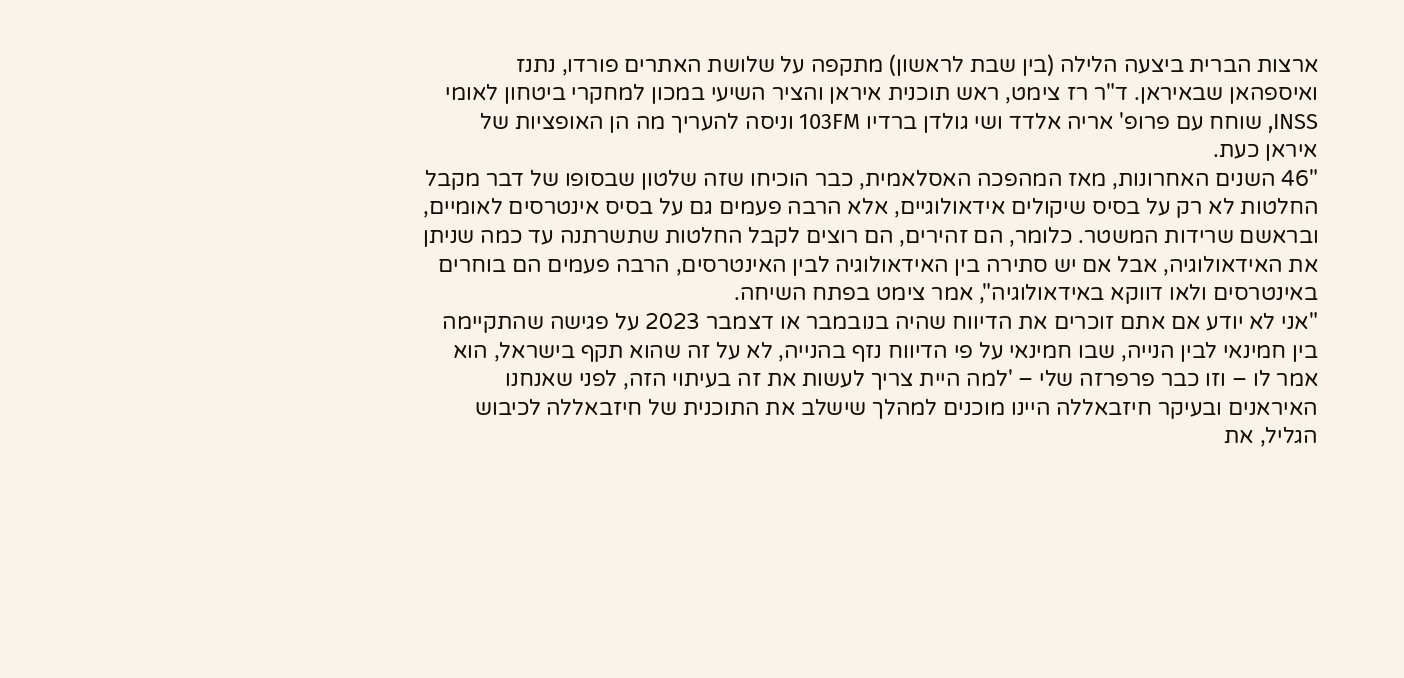ארצות הברית ביצעה הלילה (בין שבת לראשון) מתקפה על שלושת האתרים פורדו, נתנז ואיספהאן שבאיראן. ד"ר רז צימט, ראש תוכנית איראן והציר השיעי במכון למחקרי ביטחון לאומי INSS, שוחח עם פרופ' אריה אלדד ושי גולדן ברדיו 103FM וניסה להעריך מה הן האופציות של איראן כעת.
"46 השנים האחרונות, מאז המהפכה האסלאמית, כבר הוכיחו שזה שלטון שבסופו של דבר מקבל החלטות לא רק על בסיס שיקולים אידאולוגיים, אלא הרבה פעמים גם על בסיס אינטרסים לאומיים, ובראשם שרידות המשטר. כלומר, הם זהירים, הם רוצים לקבל החלטות שתשרתנה עד כמה שניתן את האידאולוגיה, אבל אם יש סתירה בין האידאולוגיה לבין האינטרסים, הרבה פעמים הם בוחרים באינטרסים ולאו דווקא באידאולוגיה", אמר צימט בפתח השיחה.
"אני לא יודע אם אתם זוכרים את הדיווח שהיה בנובמבר או דצמבר 2023 על פגישה שהתקיימה בין חמינאי לבין הנייה, שבו חמינאי על פי הדיווח נזף בהנייה, לא על זה שהוא תקף בישראל, הוא אמר לו – וזו כבר פרפרזה שלי – 'למה היית צריך לעשות את זה בעיתוי הזה, לפני שאנחנו האיראנים ובעיקר חיזבאללה היינו מוכנים למהלך שישלב את התוכנית של חיזבאללה לכיבוש הגליל, את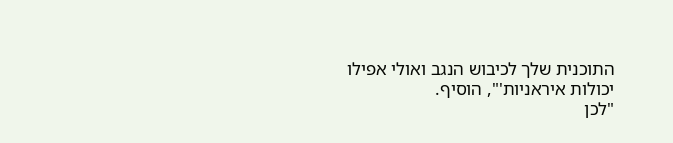התוכנית שלך לכיבוש הנגב ואולי אפילו יכולות איראניות'", הוסיף.
"לכן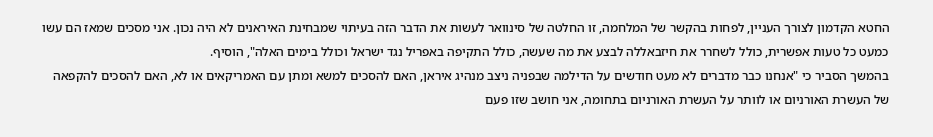החטא הקדמון לצורך העניין, לפחות בהקשר של המלחמה, זו החלטה של סינוואר לעשות את הדבר הזה בעיתוי שמבחינת האיראנים לא היה נכון. אני מסכים שמאז הם עשו כמעט כל טעות אפשרית, כולל לשחרר את חיזבאללה לבצע את מה שעשה, כולל התקיפה באפריל נגד ישראל וכולל בימים האלה", הוסיף.
בהמשך הסביר כי "אנחנו כבר מדברים לא מעט חודשים על הדילמה שבפניה ניצב מנהיג איראן, האם להסכים למשא ומתן עם האמריקאים או לא, האם להסכים להקפאה של העשרת האורניום או לוותר על העשרת האורניום בתחומה, אני חושב שזו פעם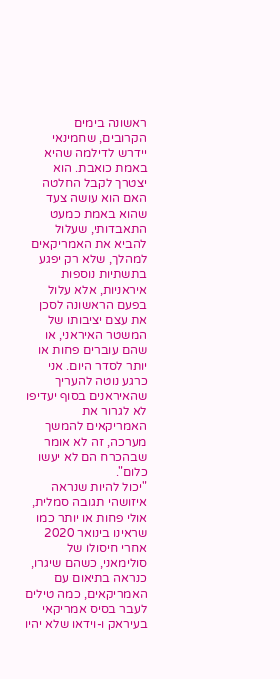ראשונה בימים הקרובים, שחמינאי יידרש לדילמה שהיא באמת כואבת. הוא יצטרך לקבל החלטה האם הוא עושה צעד שהוא באמת כמעט התאבדותי, שעלול להביא את האמריקאים למהלך, שלא רק יפגע בתשתיות נוספות איראניות, אלא עלול בפעם הראשונה לסכן את עצם יציבותו של המשטר האיראני, או שהם עוברים פחות או יותר לסדר היום. אני כרגע נוטה להעריך שהאיראנים בסוף יעדיפו לא לגרור את האמריקאים להמשך מערכה, זה לא אומר שבהכרח הם לא יעשו כלום".
"יכול להיות שנראה איזושהי תגובה סמלית, אולי פחות או יותר כמו שראינו בינואר 2020 אחרי חיסולו של סולימאני, כשהם שיגרו, כנראה בתיאום עם האמריקאים, כמה טילים לעבר בסיס אמריקאי בעיראק ו-וידאו שלא יהיו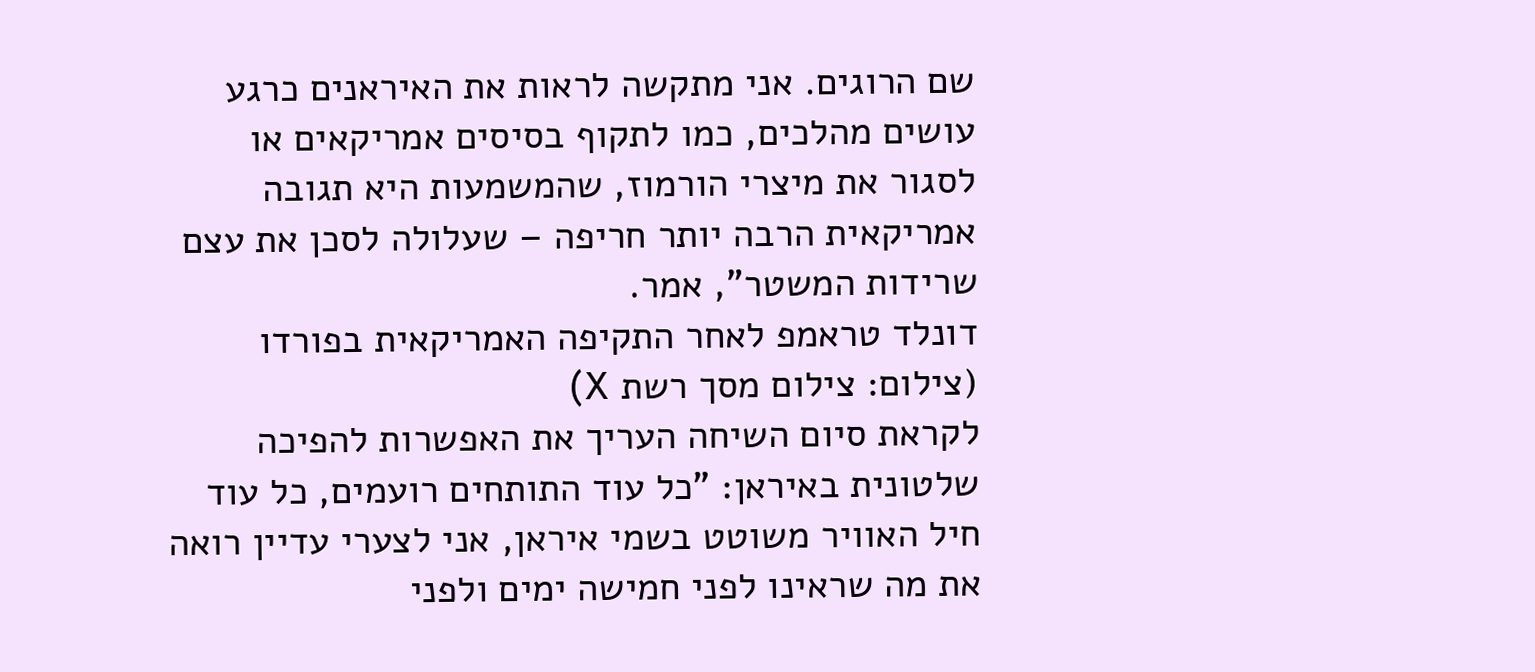שם הרוגים. אני מתקשה לראות את האיראנים כרגע עושים מהלכים, כמו לתקוף בסיסים אמריקאים או לסגור את מיצרי הורמוז, שהמשמעות היא תגובה אמריקאית הרבה יותר חריפה – שעלולה לסכן את עצם שרידות המשטר", אמר.
דונלד טראמפ לאחר התקיפה האמריקאית בפורדו (צילום: צילום מסך רשת X)
לקראת סיום השיחה העריך את האפשרות להפיכה שלטונית באיראן: "כל עוד התותחים רועמים, כל עוד חיל האוויר משוטט בשמי איראן, אני לצערי עדיין רואה את מה שראינו לפני חמישה ימים ולפני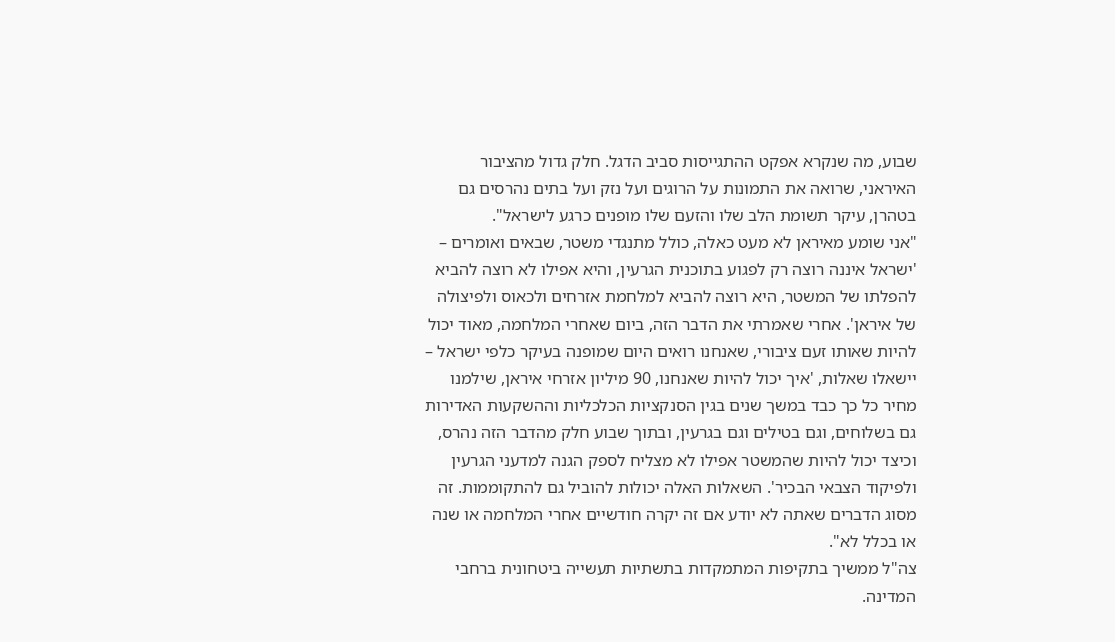שבוע, מה שנקרא אפקט ההתגייסות סביב הדגל. חלק גדול מהציבור האיראני, שרואה את התמונות על הרוגים ועל נזק ועל בתים נהרסים גם בטהרן, עיקר תשומת הלב שלו והזעם שלו מופנים כרגע לישראל".
"אני שומע מאיראן לא מעט כאלה, כולל מתנגדי משטר, שבאים ואומרים – 'ישראל איננה רוצה רק לפגוע בתוכנית הגרעין, והיא אפילו לא רוצה להביא להפלתו של המשטר, היא רוצה להביא למלחמת אזרחים ולכאוס ולפיצולה של איראן'. אחרי שאמרתי את הדבר הזה, ביום שאחרי המלחמה, מאוד יכול להיות שאותו זעם ציבורי, שאנחנו רואים היום שמופנה בעיקר כלפי ישראל – יישאלו שאלות, 'איך יכול להיות שאנחנו, 90 מיליון אזרחי איראן, שילמנו מחיר כל כך כבד במשך שנים בגין הסנקציות הכלכליות וההשקעות האדירות גם בשלוחים, וגם בטילים וגם בגרעין, ובתוך שבוע חלק מהדבר הזה נהרס, וכיצד יכול להיות שהמשטר אפילו לא מצליח לספק הגנה למדעני הגרעין ולפיקוד הצבאי הבכיר'. השאלות האלה יכולות להוביל גם להתקוממות. זה מסוג הדברים שאתה לא יודע אם זה יקרה חודשיים אחרי המלחמה או שנה או בכלל לא".
צה"ל ממשיך בתקיפות המתמקדות בתשתיות תעשייה ביטחונית ברחבי המדינה.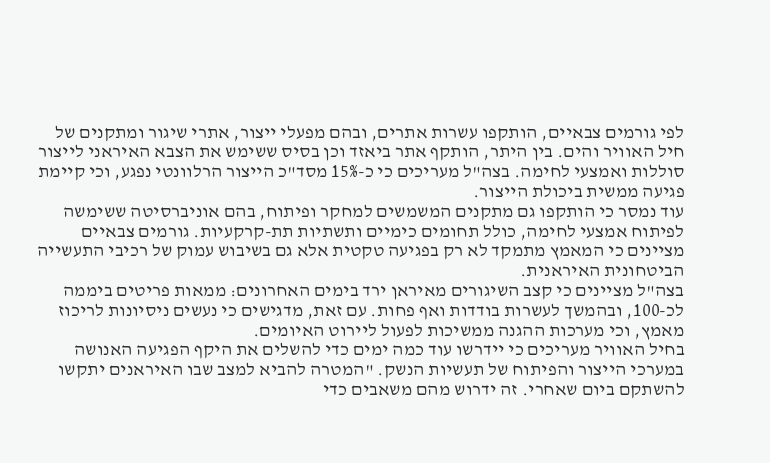לפי גורמים צבאיים, הותקפו עשרות אתרים, ובהם מפעלי ייצור, אתרי שיגור ומתקנים של חיל האוויר והים. בין היתר, הותקף אתר ביאזד וכן בסיס ששימש את הצבא האיראני לייצור סוללות ואמצעי לחימה. בצה"ל מעריכים כי כ-15% מסד"כ הייצור הרלוונטי נפגע, וכי קיימת פגיעה ממשית ביכולת הייצור.
עוד נמסר כי הותקפו גם מתקנים המשמשים למחקר ופיתוח, בהם אוניברסיטה ששימשה לפיתוח אמצעי לחימה, כולל תחומים כימיים ותשתיות תת-קרקעיות. גורמים צבאיים מציינים כי המאמץ מתמקד לא רק בפגיעה טקטית אלא גם בשיבוש עמוק של רכיבי התעשייה הביטחונית האיראנית.
בצה"ל מציינים כי קצב השיגורים מאיראן ירד בימים האחרונים: ממאות פריטים ביממה לכ-100, ובהמשך לעשרות בודדות ואף פחות. עם זאת, מדגישים כי נעשים ניסיונות לריכוז מאמץ, וכי מערכות ההגנה ממשיכות לפעול ליירוט האיומים.
בחיל האוויר מעריכים כי יידרשו עוד כמה ימים כדי להשלים את היקף הפגיעה האנושה במערכי הייצור והפיתוח של תעשיות הנשק. "המטרה להביא למצב שבו האיראנים יתקשו להשתקם ביום שאחרי. זה ידרוש מהם משאבים כדי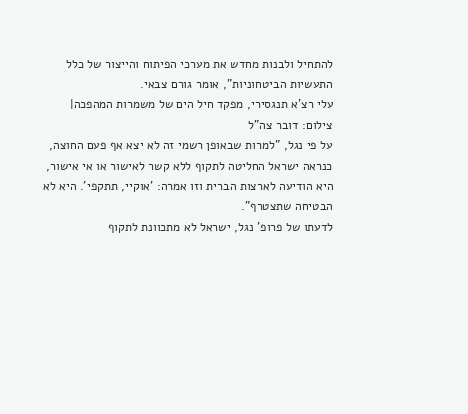להתחיל ולבנות מחדש את מערכי הפיתוח והייצור של כלל התעשיות הביטחוניות", אומר גורם צבאי.
עלי רצ'א תנגסירי, מפקד חיל הים של משמרות המהפכה| צילום: דובר צה"ל
על פי נגל, "למרות שבאופן רשמי זה לא יצא אף פעם החוצה, כנראה ישראל החליטה לתקוף ללא קשר לאישור או אי אישור, היא הודיעה לארצות הברית וזו אמרה: 'אוקיי, תתקפי'. היא לא הבטיחה שתצטרף".
לדעתו של פרופ' נגל, ישראל לא מתכוונת לתקוף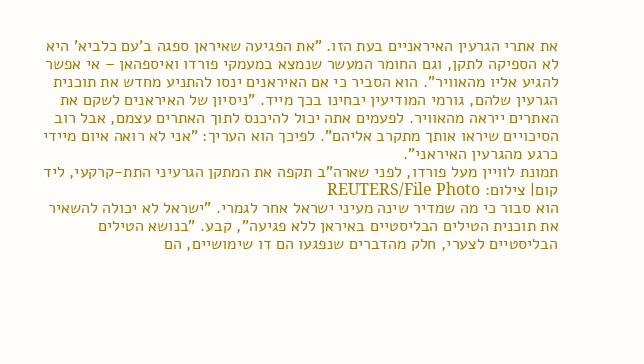את אתרי הגרעין האיראניים בעת הזו. "את הפגיעה שאיראן ספגה ב'עם כלביא' היא לא הספיקה לתקן, וגם החומר המעשר שנמצא במעמקי פורדו ואיספהאן – אי אפשר להגיע אליו מהאוויר". הוא הסביר כי אם האיראנים ינסו להתניע מחדש את תוכנית הגרעין שלהם, גורמי המודיעין יבחינו בכך מייד. "ניסיון של האיראנים לשקם את האתרים ייראה מהאוויר. לפעמים אתה יכול להיכנס לתוך האתרים עצמם, אבל רוב הסיכויים שיראו אותך מתקרב אליהם". לפיכך הוא העריך: "אני לא רואה איום מיידי כרגע מהגרעין האיראני".
תמונת לוויין מעל פורדו, לפני שארה"ב תקפה את המתקן הגרעיני התת-קרקעי, ליד קום| צילום: REUTERS/File Photo
הוא סבור כי מה שמדיר שינה מעיני ישראל אחר לגמרי. "ישראל לא יכולה להשאיר את תוכנית הטילים הבליסטיים באיראן ללא פגיעה", קבע. "בנושא הטילים הבליסטיים לצערי, חלק מהדברים שנפגעו הם דו שימושיים, הם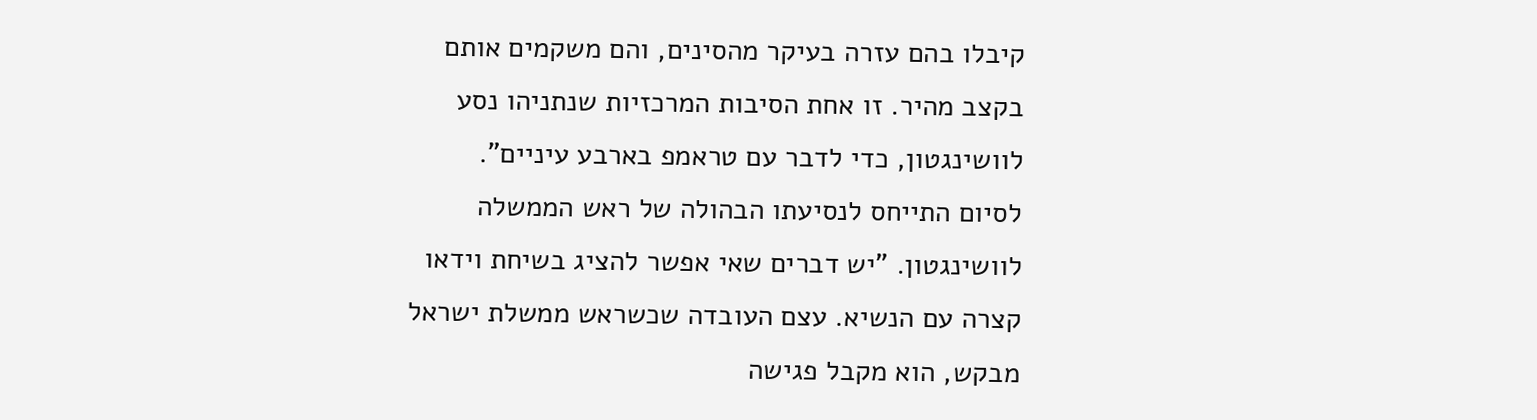קיבלו בהם עזרה בעיקר מהסינים, והם משקמים אותם בקצב מהיר. זו אחת הסיבות המרכזיות שנתניהו נסע לוושינגטון, כדי לדבר עם טראמפ בארבע עיניים".
לסיום התייחס לנסיעתו הבהולה של ראש הממשלה לוושינגטון. "יש דברים שאי אפשר להציג בשיחת וידאו קצרה עם הנשיא. עצם העובדה שכשראש ממשלת ישראל מבקש, הוא מקבל פגישה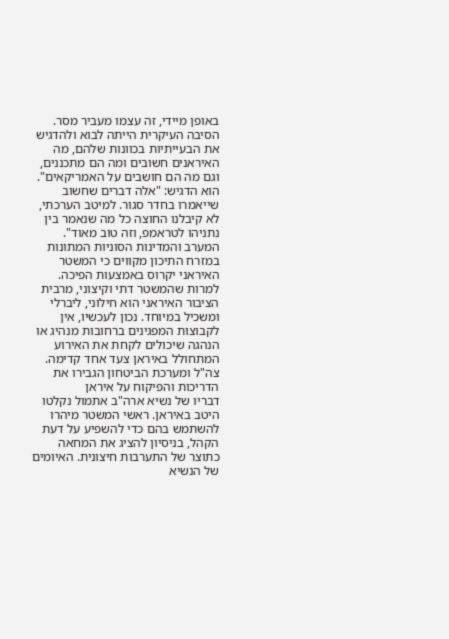באופן מיידי, זה עצמו מעביר מסר. הסיבה העיקרית הייתה לבוא ולהדגיש את הבעייתיות בכוונות שלהם, מה האיראנים חשובים ומה הם מתכננים, וגם מה הם חושבים על האמריקאים". הוא הדגיש: "אלה דברים שחשוב שייאמרו בחדר סגור. למיטב הערכתי, לא קיבלנו החוצה כל מה שנאמר בין נתניהו לטראמפ, וזה טוב מאוד".
המערב והמדינות הסוניות המתונות במזרח התיכון מקווים כי המשטר האיראני יקרוס באמצעות הפיכה. למרות שהמשטר דתי וקיצוני, מרבית הציבור האיראני הוא חילוני, ליברלי ומשכיל במיוחד. נכון לעכשיו, אין לקבוצות המפגינים ברחובות מנהיג או הנהגה שיכולים לקחת את האירוע המתחולל באיראן צעד אחד קדימה.
צה"ל ומערכת הביטחון הגבירו את הדריכות והפיקוח על איראן
דבריו של נשיא ארה"ב אתמול נקלטו היטב באיראן. ראשי המשטר מיהרו להשתמש בהם כדי להשפיע על דעת הקהל, בניסיון להציג את המחאה כתוצר של התערבות חיצונית. האיומים של הנשיא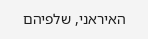האיראני, שלפיהם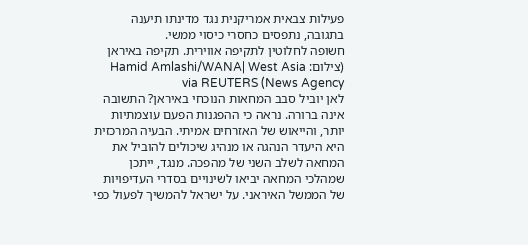פעילות צבאית אמריקנית נגד מדינתו תיענה בתגובה, נתפסים כחסרי כיסוי ממשי.
חשופה לחלוטין לתקיפה אווירית. תקיפה באיראן (צילום: Hamid Amlashi/WANA| West Asia News Agency) via REUTERS
לאן יוביל סבב המחאות הנוכחי באיראן? התשובה אינה ברורה. נראה כי ההפגנות הפעם עוצמתיות יותר, והייאוש של האזרחים אמיתי. הבעיה המרכזית היא היעדר הנהגה או מנהיג שיכולים להוביל את המחאה לשלב השני של מהפכה. מנגד, ייתכן שמהלכי המחאה יביאו לשינויים בסדרי העדיפויות של הממשל האיראני. על ישראל להמשיך לפעול כפי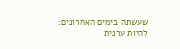שעשתה בימים האחרונים: להיות ערנית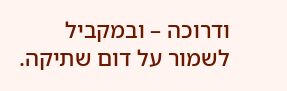ודרוכה – ובמקביל לשמור על דום שתיקה.